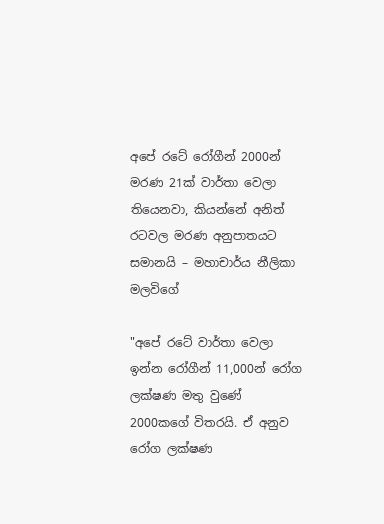අපේ රටේ රෝගීන් 2000න් මරණ 21ක් වාර්තා වෙලා තියෙනවා, කියන්නේ අනිත් රටවල මරණ අනුපාතයට සමානයි – මහාචාර්ය නීලිකා මලවිගේ

"අපේ රටේ වාර්තා වෙලා ඉන්න රෝගීන් 11,000න් රෝග ලක්ෂණ මතු වුණේ 2000කගේ විතරයි. ඒ අනුව රෝග ලක්ෂණ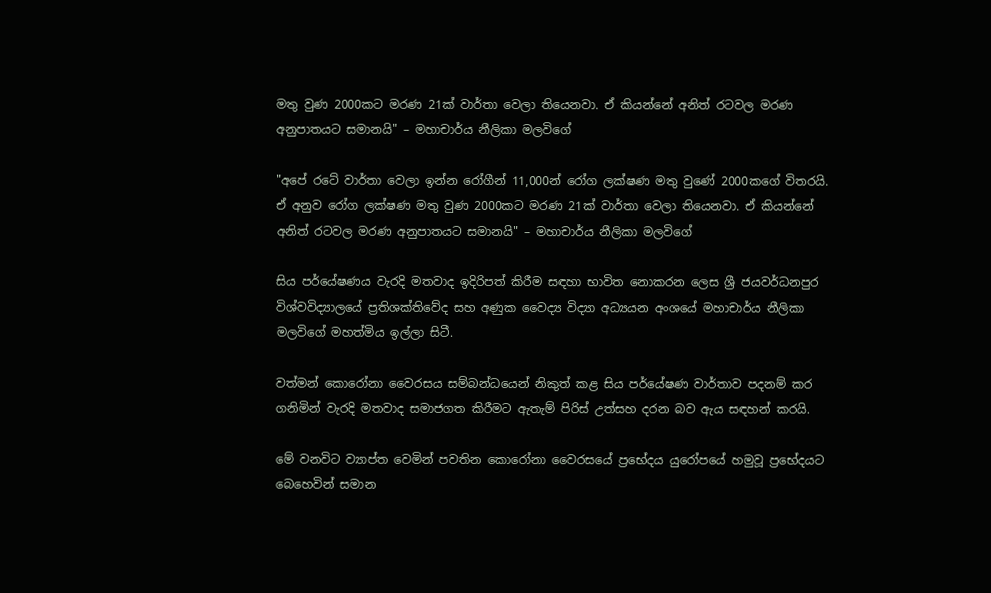මතු වුණ 2000කට මරණ 21ක් වාර්තා වෙලා තියෙනවා. ඒ කියන්නේ අනිත් රටවල මරණ අනුපාතයට සමානයි" – මහාචාර්ය නීලිකා මලවිගේ

"අපේ රටේ වාර්තා වෙලා ඉන්න රෝගීන් 11,000න් රෝග ලක්ෂණ මතු වුණේ 2000කගේ විතරයි. ඒ අනුව රෝග ලක්ෂණ මතු වුණ 2000කට මරණ 21ක් වාර්තා වෙලා තියෙනවා. ඒ කියන්නේ අනිත් රටවල මරණ අනුපාතයට සමානයි" – මහාචාර්ය නීලිකා මලවිගේ

සිය පර්යේෂණය වැරදි මතවාද ඉදිරිපත් කිරීම සඳහා භාවිත නොකරන ලෙස ශ්‍රී ජයවර්ධනපුර විශ්වවිද්‍යාලයේ ප්‍රතිශක්තිවේද සහ අණුක වෛද්‍ය විද්‍යා අධ්‍යයන අංශයේ මහාචාර්ය නීලිකා මලවිගේ මහත්මිය ඉල්ලා සිටී.

වත්මන් කොරෝනා වෛරසය සම්බන්ධයෙන් නිකුත් කළ සිය පර්යේෂණ වාර්තාව පදනම් කර ගනිමින් වැරදි මතවාද සමාජගත කිරීමට ඇතැම් පිරිස් උත්සහ දරන බව ඇය සඳහන් කරයි.

මේ වනවිට ව්‍යාප්ත වෙමින් පවතින කොරෝනා වෛරසයේ ප්‍රභේදය යුරෝපයේ හමුවූ ප්‍රභේදයට බෙහෙවින් සමාන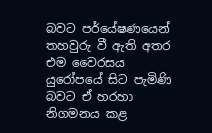බවට පර්යේෂණයෙන් තහවුරු වී ඇති අතර එම වෛරසය යුරෝපයේ සිට පැමිණි බවට ඒ හරහා නිගමනය කළ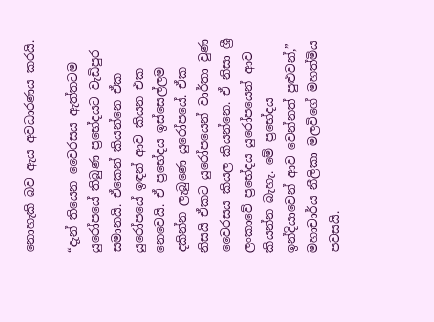නොහැකි බව ඇය අවධාරණය කරයි.

“දැන් තියෙන වෛරසය ඇත්තටම යුරෝපයේ තිබුණ ප්‍රභේදයට වැඩිපුර සමානයි. ඒකෙන් කියන්නෙ ඒක යුරෝපයේ ඉඳන් ආව කියන එක නෙවෙයි. ඒ ප්‍රභේදය ඉස්සෙල්ලම දකින්න ලැබුණෙ යුරෝපයේ. ඒක නිසයි ඒකට යුරෝපයෙන් වාර්තා වුණ වෛරසය කියල කියන්නෙ. ඒ නිසා ශ්‍රී ලංකාවේ ප්‍රභේදය යුරෝපයෙන් ආව කියන්න බැහැ. මේ ප්‍රභේදය ඉන්දියාවෙන් ආව වෙන්නත් පුළුවන්,” මහාචාර්ය නීලිකා මලවිගේ මහත්මිය පවසයි.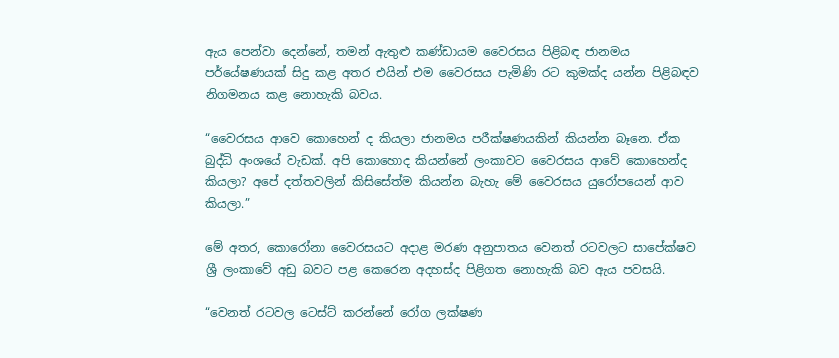ඇය පෙන්වා දෙන්නේ, තමන් ඇතුළු කණ්ඩායම වෛරසය පිළිබඳ ජානමය පර්යේෂණයක් සිදු කළ අතර එයින් එම වෛරසය පැමිණි රට කුමක්ද යන්න පිළිබඳව නිගමනය කළ නොහැකි බවය.

“වෛරසය ආවෙ කොහෙන් ද කියලා ජානමය පරීක්ෂණයකින් කියන්න බෑනෙ. ඒක බුද්ධි අංශයේ වැඩක්. අපි කොහොද කියන්නේ ලංකාවට වෛරසය ආවේ කොහෙන්ද කියලා? අපේ දත්තවලින් කිසිසේත්ම කියන්න බැහැ මේ වෛරසය යුරෝපයෙන් ආව කියලා.”

මේ අතර, කොරෝනා වෛරසයට අදාළ මරණ අනුපාතය වෙනත් රටවලට සාපේක්ෂව ශ්‍රී ලංකාවේ අඩු බවට පළ කෙරෙන අදහස්ද පිළිගත නොහැකි බව ඇය පවසයි.

“වෙනත් රටවල ටෙස්ට් කරන්නේ රෝග ලක්ෂණ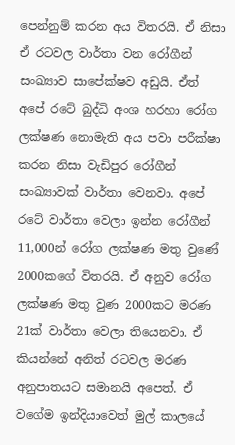පෙන්නුම් කරන අය විතරයි. ඒ නිසා ඒ රටවල වාර්තා වන රෝගීන් සංඛ්‍යාව සාපේක්ෂව අඩුයි. ඒත් අපේ රටේ බුද්ධි අංශ හරහා රෝග ලක්ෂණ නොමැති අය පවා පරීක්ෂා කරන නිසා වැඩිපුර රෝගීන් සංඛ්‍යාවක් වාර්තා වෙනවා. අපේ රටේ වාර්තා වෙලා ඉන්න රෝගීන් 11,000න් රෝග ලක්ෂණ මතු වුණේ 2000කගේ විතරයි. ඒ අනුව රෝග ලක්ෂණ මතු වුණ 2000කට මරණ 21ක් වාර්තා වෙලා තියෙනවා. ඒ කියන්නේ අනිත් රටවල මරණ අනුපාතයට සමානයි අපෙත්. ඒ වගේම ඉන්දියාවෙත් මුල් කාලයේ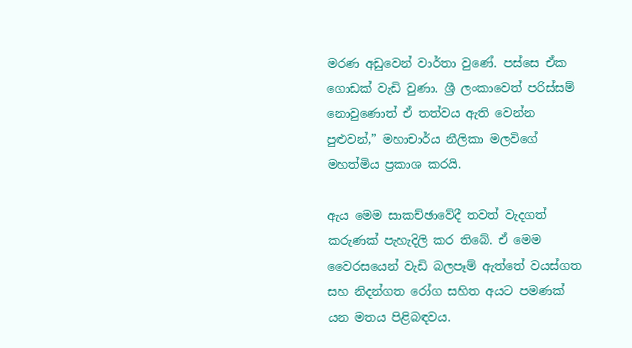මරණ අඩුවෙන් වාර්තා වුණේ. පස්සෙ ඒක ගොඩක් වැඩි වුණා. ශ්‍රී ලංකාවෙත් පරිස්සම් නොවුණොත් ඒ තත්වය ඇති වෙන්න පුළුවන්,” මහාචාර්ය නීලිකා මලවිගේ මහත්මිය ප්‍රකාශ කරයි.

ඇය මෙම සාකච්ඡාවේදී තවත් වැදගත් කරුණක් පැහැදිලි කර තිබේ. ඒ මෙම වෛරසයෙන් වැඩි බලපෑම් ඇත්තේ වයස්ගත සහ නිදන්ගත රෝග සහිත අයට පමණක් යන මතය පිළිබඳවය.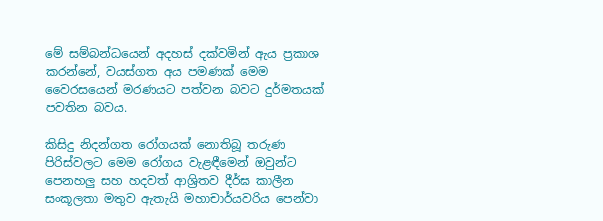මේ සම්බන්ධයෙන් අදහස් දක්වමින් ඇය ප්‍රකාශ කරන්නේ, වයස්ගත අය පමණක් මෙම වෛරසයෙන් මරණයට‌ පත්වන බවට දුර්මතයක් පවතින බවය.

කිසිදු නිදන්ගත රෝගයක් නොතිබූ තරුණ පිරිස්වලට මෙම රෝගය වැළඳීමෙන් ඔවුන්ට පෙනහලු සහ හදවත් ආශ්‍රිතව දීර්ඝ කාලීන සංකූලතා මතුව ඇතැයි මහාචාර්යවරිය පෙන්වා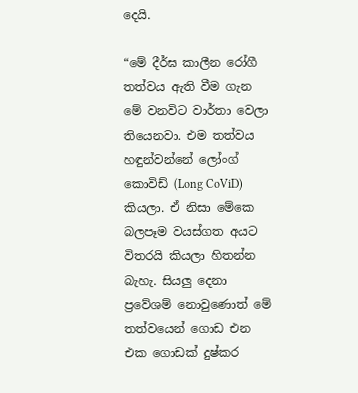දෙයි.

“මේ දීර්ඝ කාලීන රෝගී තත්වය ඇති වීම ගැන මේ වනවිට වාර්තා වෙලා තියෙනවා. එම තත්වය හඳුන්වන්නේ ලෝංග් කොවිඩ් (Long CoViD) කියලා. ඒ නිසා මේකෙ බලපෑම වයස්ගත අයට විතරයි කියලා හිතන්න බැහැ. සියලු දෙනා ප්‍රවේශම් නොවුණොත් මේ තත්වයෙන් ගොඩ එන එක ගොඩක් දුෂ්කර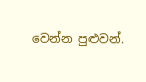වෙන්න පුළුවන්.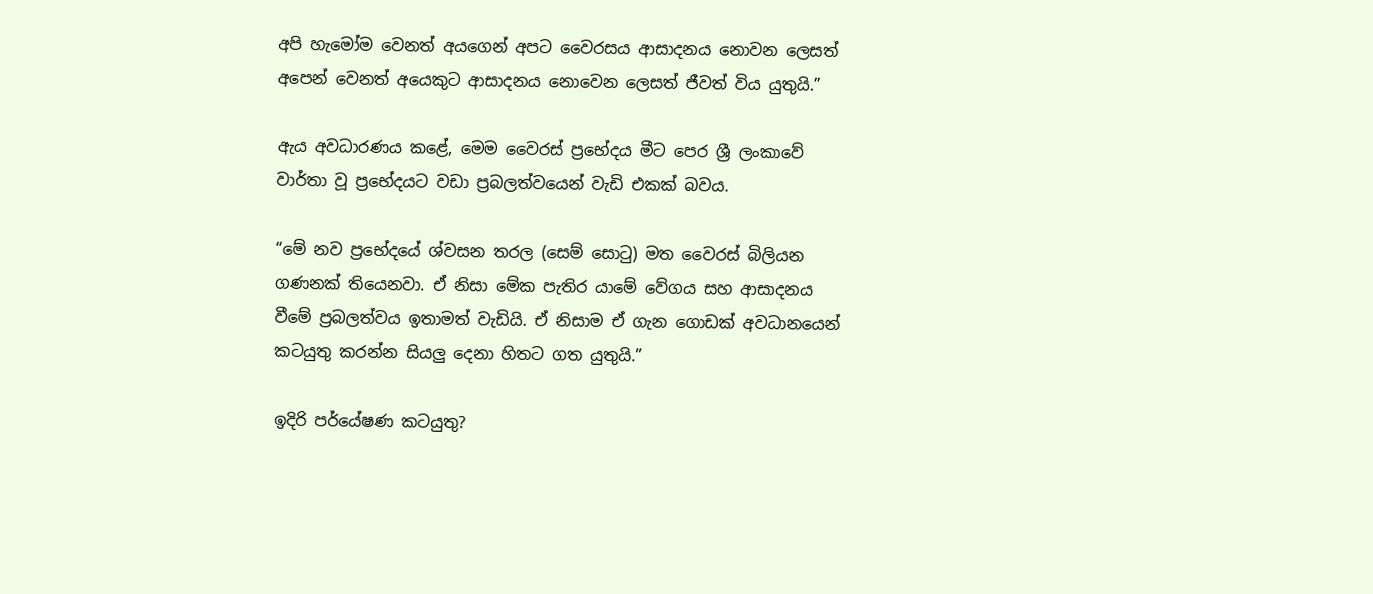අපි හැමෝම වෙනත් අයගෙන් අපට වෛරසය ආසාදනය නොවන ලෙසත් අපෙන් වෙනත් අයෙකුට ආසාදනය නොවෙන ලෙසත් ජීවත් විය යුතුයි.”

ඇය අවධාරණය කළේ, මෙම වෛරස් ප්‍රභේදය මීට පෙර ශ්‍රී ලංකාවේ වාර්තා වූ ප්‍රභේදයට වඩා ප්‍රබලත්වයෙන් වැඩි එකක් බවය.

“මේ නව ප්‍රභේදයේ ශ්වසන තරල (සෙම් සොටු) මත වෛරස් බිලියන ගණනක් තියෙනවා. ඒ නිසා මේක පැතිර යාමේ වේගය සහ ආසාදනය වීමේ ප්‍රබලත්වය ඉතාමත් වැඩියි. ඒ නිසාම ඒ ගැන ගොඩක් අවධානයෙන් කටයුතු කරන්න සියලු දෙනා හිතට ගත යුතුයි.”

ඉදිරි පර්යේෂණ කටයුතු?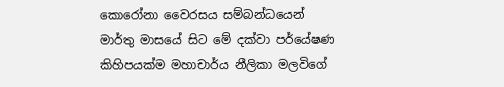කොරෝනා වෛරසය සම්බන්ධයෙන් මාර්තු මාසයේ සිට මේ දක්වා පර්යේෂණ කිහිපයක්ම මහාචාර්ය නීලිකා මලවිගේ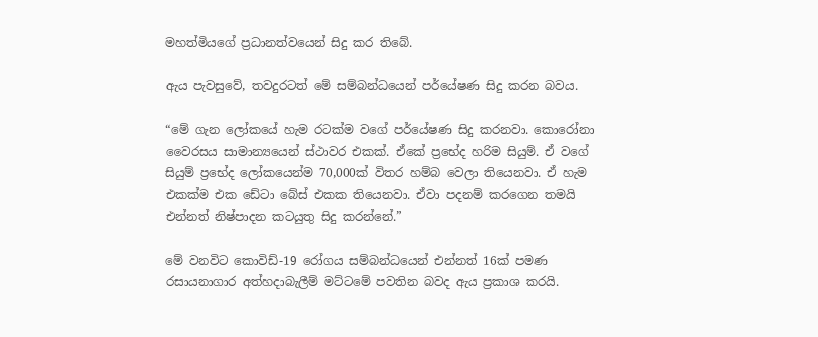මහත්මියගේ ප්‍රධානත්වයෙන් සිදු කර තිබේ.

ඇය පැවසුවේ, තවදුරටත් මේ සම්බන්ධයෙන් පර්යේෂණ සිදු කරන බවය.

“මේ ගැන ලෝකයේ හැම රටක්ම වගේ පර්යේෂණ සිදු කරනවා. කොරෝනා වෛරසය සාමාන්‍යයෙන් ස්ථාවර එකක්. ඒකේ ප්‍රභේද හරිම සියුම්. ඒ වගේ සියුම් ප්‍රභේද ලෝකයෙන්ම 70,000ක් විතර හම්බ වෙලා තියෙනවා. ඒ හැම එකක්ම එක ඩේටා බේස් එකක තියෙනවා. ඒවා පදනම් කරගෙන තමයි එන්නත් නිෂ්පාදන කටයුතු සිදු කරන්නේ.”

මේ වනවිට කොවිඩ්-19 රෝගය සම්බන්ධයෙන් එන්නත් 16ක් පමණ රසායනාගාර අත්හදාබැලීම් මට්ටමේ පවතින බවද ඇය ප්‍රකාශ කරයි.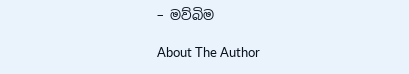– මව්බිම

About The Author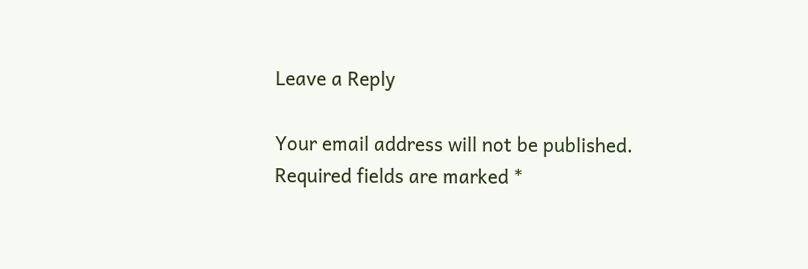Leave a Reply

Your email address will not be published. Required fields are marked *